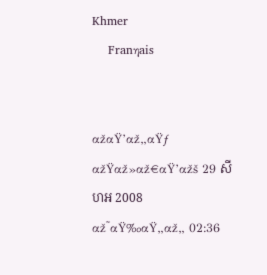Khmer
    Franηais


αžαŸ’αž„αŸƒ αžŸαž»αž€αŸ’αžš 29 សីហអ 2008
αž˜αŸ‰αŸ„αž„ 02:36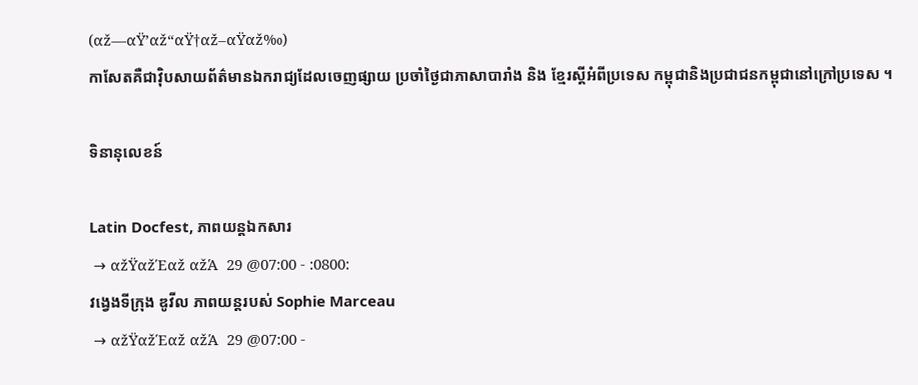(αž—αŸ’αž“αŸ†αž–αŸαž‰)
កាសែតគឺជាវ៉ិបសាយព័ត៌មានឯករាជ្យដែលចេញផ្សាយ ប្រចាំថ្ងៃជាភាសាបារាំង និង ខ្មែរស្តីអំពីប្រទេស កម្ពុជានិងប្រជាជនកម្ពុជានៅក្រៅប្រទេស ។

ទិនានុលេខន៍

Latin Docfest, ភាពយន្តឯកសារ
 → αžŸαžΈαž αžΆ  29 @07:00 - :0800:
វង្វេងទីក្រុង ឌូវីល ភាពយន្តរបស់ Sophie Marceau
 → αžŸαžΈαž αžΆ  29 @07:00 -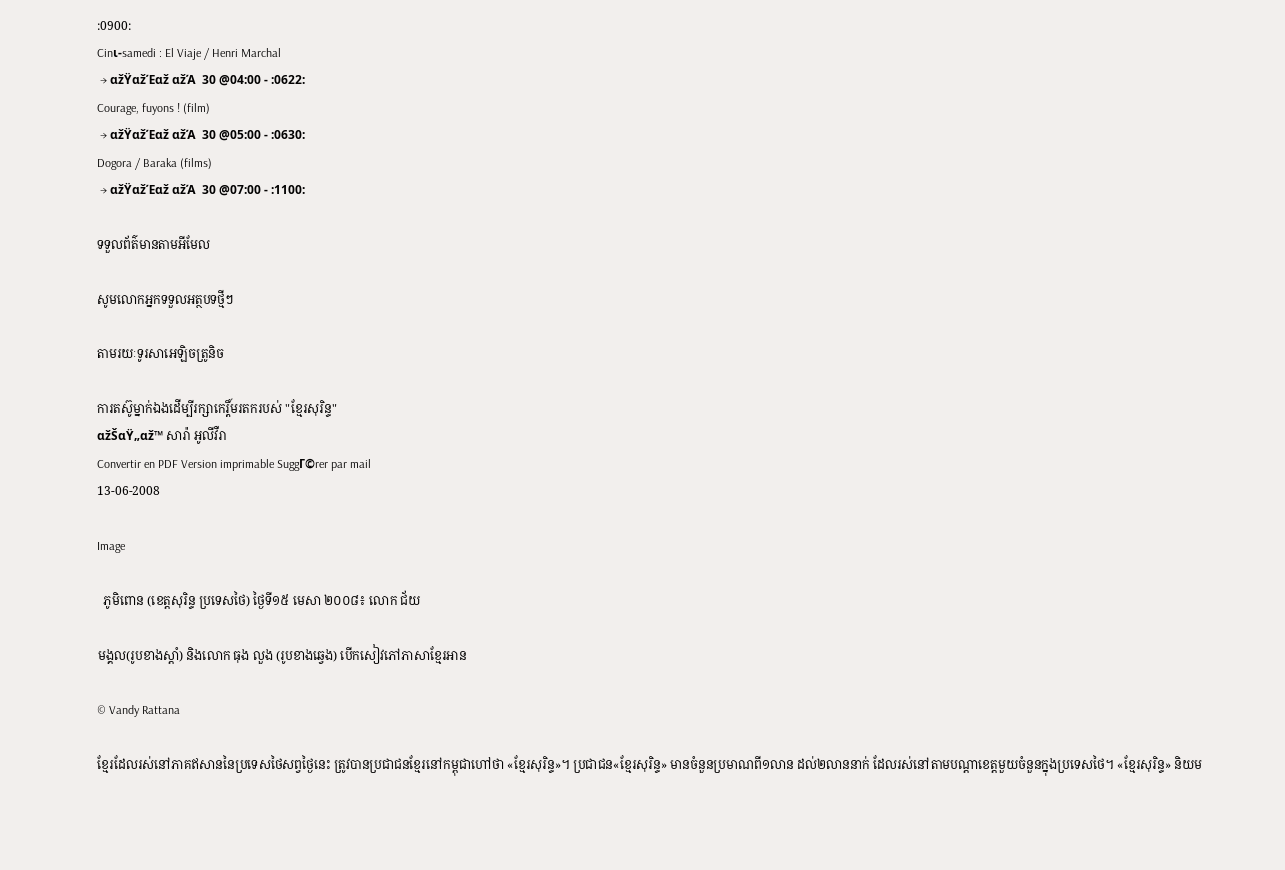:0900:
Cinι-samedi : El Viaje / Henri Marchal
 → αžŸαžΈαž αžΆ  30 @04:00 - :0622:
Courage, fuyons ! (film)
 → αžŸαžΈαž αžΆ  30 @05:00 - :0630:
Dogora / Baraka (films)
 → αžŸαžΈαž αžΆ  30 @07:00 - :1100:

ទទួលព័ត៌មានតាមអីមែល

សូមលោកអ្នកទទួលអត្ថបទថ្មីៗ

តាមរយៈទូរសាអេឡិចត្រូនិច

ការតស៊ូម្នាក់ឯងដើម្បីរក្សាកេរ្តិ៍មរតករបស់ "ខ្មែរសុរិន្ទ"
αžŠαŸ„αž™ សារ៉ា អូលីវឺរា
Convertir en PDF Version imprimable SuggΓ©rer par mail
13-06-2008

Image

  ភូមិពោន (ខេត្តសុរិន្ទ ប្រទេសថៃ) ថ្ងៃទី១៥ មេសា ២០០៨៖ លោក ជ័យ

មង្គល(រូបខាងស្តាំ) និងលោក ធុង លួង (រូបខាងឆ្វេង) បើកសៀវភៅភាសាខ្មែរអាន

© Vandy Rattana

ខ្មែរដែលរស់នៅភាគឥសាននៃប្រទេសថៃសព្វថ្ងៃនេះ ត្រូវបានប្រជាជនខ្មែរនៅកម្ពុជាហៅថា «ខ្មែរសុរិន្ទ»។ ប្រជាជន«ខ្មែរសុរិន្ទ» មានចំនួនប្រមាណពី១លាន ដល់២លាននាក់ ដែលរស់នៅតាមបណ្តាខេត្តមួយចំនួនក្នុងប្រទេសថៃ។ «ខ្មែរសុរិន្ទ» និយម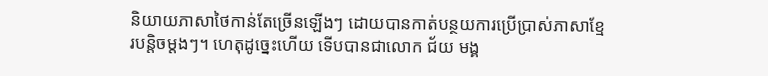និយាយភាសាថៃកាន់តែច្រើនឡើងៗ ដោយបានកាត់បន្ថយការប្រើប្រាស់ភាសាខ្មែរបន្តិចម្តងៗ។ ហេតុដូច្នេះហើយ ទើបបានជាលោក ជ័យ មង្គ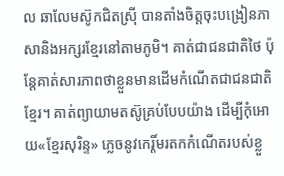ល ឆាលែមស៊ូកជិតស្រ៊ី បានតាំងចិត្តចុះបង្រៀនភាសានិងអក្សរខ្មែរនៅតាមភូមិ។ គាត់ជាជនជាតិថៃ ប៉ុន្តែគាត់សារភាពថាខ្លួនមានដើមកំណើតជាជនជាតិខ្មែរ។ គាត់ព្យាយាមតស៊ូគ្រប់បែបយ៉ាង ដើម្បីកុំអោយ«ខ្មែរសុរិន្ទ» ភ្លេចនូវកេរ្តិ៍មរតកកំណើតរបស់ខ្លួ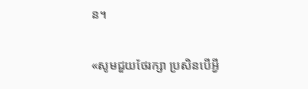ន។

«សូមជួយថែរក្សា ប្រសិនបើអ្វី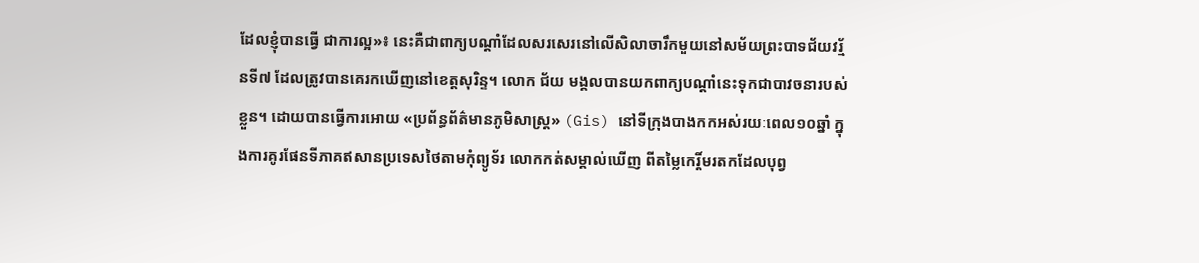ដែលខ្ញុំបានធ្វើ ជាការល្អ»៖ នេះគឺជាពាក្យបណ្តាំដែលសរសេរនៅលើសិលាចារឹកមួយនៅសម័យព្រះបាទជ័យវរ័្មនទី៧ ដែលត្រូវបានគេរកឃើញនៅខេត្តសុរិន្ទ។ លោក ជ័យ មង្គលបានយកពាក្យបណ្តាំនេះទុកជាបាវចនារបស់ខ្លួន។ ដោយបានធ្វើការអោយ «ប្រព័ន្ធព័ត៌មានភូមិសាស្រ្ត» (Gis) នៅទីក្រុងបាងកកអស់រយៈពេល១០ឆ្នាំ ក្នុងការគូរផែនទីភាគឥសានប្រទេសថៃតាមកុំព្យូទ័រ លោកកត់សម្គាល់ឃើញ ពីតម្លៃកេរ្តិ៍មរតកដែលបុព្វ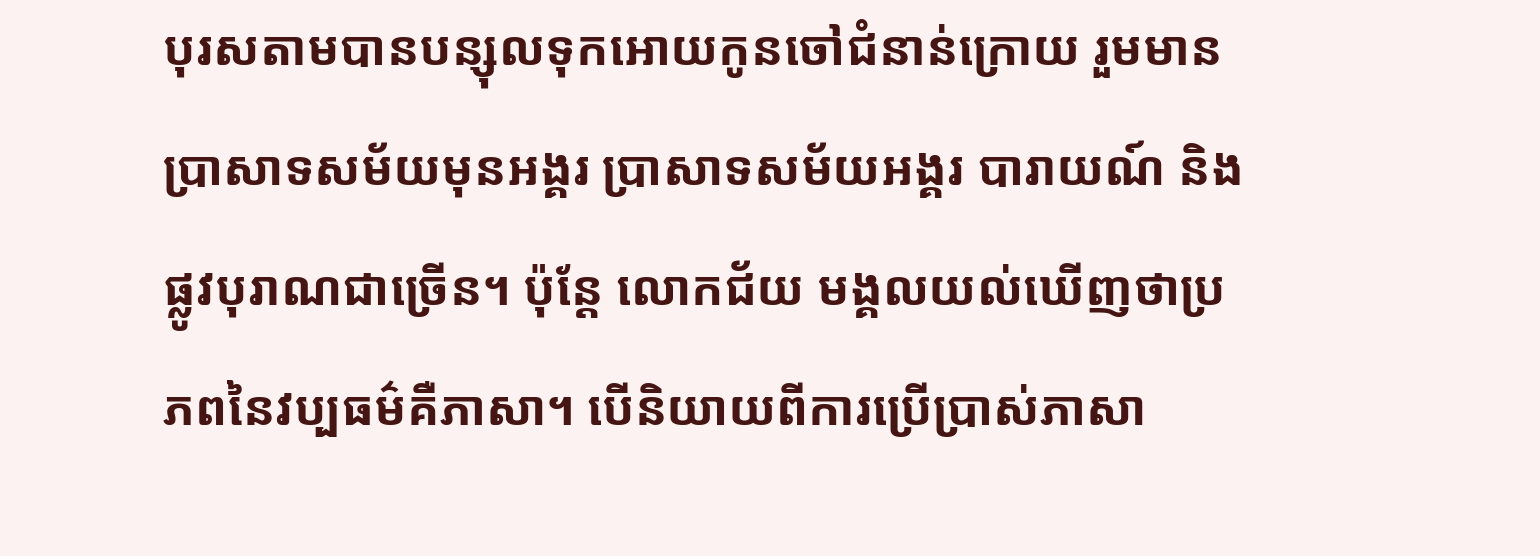បុរសតាមបានបន្សុលទុកអោយកូនចៅជំនាន់ក្រោយ រួមមាន ប្រាសាទសម័យមុនអង្គរ ប្រាសាទសម័យអង្គរ បារាយណ៍ និងផ្លូវបុរាណជាច្រើន។ ប៉ុន្តែ លោកជ័យ មង្គលយល់ឃើញថាប្រភពនៃវប្បធម៌គឺភាសា។ បើនិយាយពីការប្រើប្រាស់ភាសា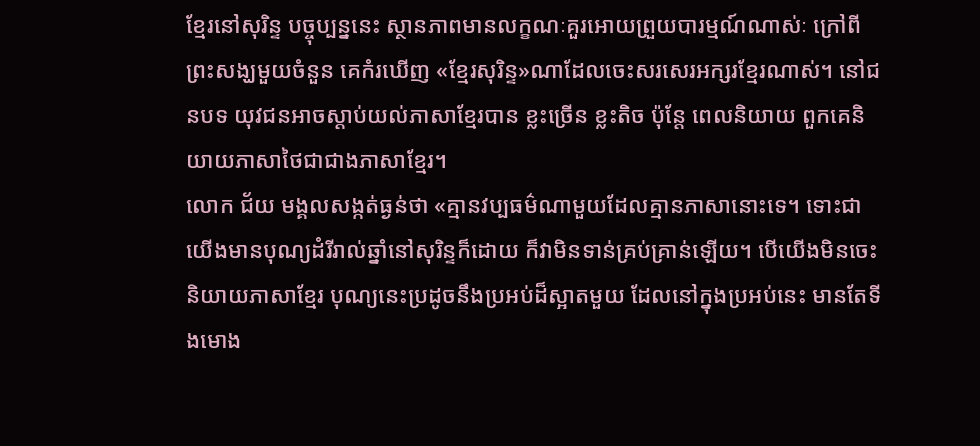ខ្មែរនៅសុរិន្ទ បច្ចុប្បន្ននេះ ស្ថានភាពមានលក្ខណៈគួរអោយព្រួយបារម្មណ៍ណាស់ៈ ក្រៅពីព្រះសង្ឃមួយចំនួន គេកំរឃើញ «ខ្មែរសុរិន្ទ»ណាដែលចេះសរសេរអក្សរខ្មែរណាស់។ នៅជនបទ យុវជនអាចស្តាប់យល់ភាសាខ្មែរបាន ខ្លះច្រើន ខ្លះតិច ប៉ុន្តែ ពេលនិយាយ ពួកគេនិយាយភាសាថៃជាជាងភាសាខ្មែរ។
លោក ជ័យ មង្គលសង្កត់ធ្ងន់ថា «គ្មានវប្បធម៌ណាមួយដែលគ្មានភាសានោះទេ។ ទោះជាយើងមានបុណ្យដំរីរាល់ឆ្នាំនៅសុរិន្ទក៏ដោយ ក៏វាមិនទាន់គ្រប់គ្រាន់ឡើយ។ បើយើងមិនចេះនិយាយភាសាខ្មែរ បុណ្យនេះប្រដូចនឹងប្រអប់ដ៏ស្អាតមួយ ដែលនៅក្នុងប្រអប់នេះ មានតែទីងមោង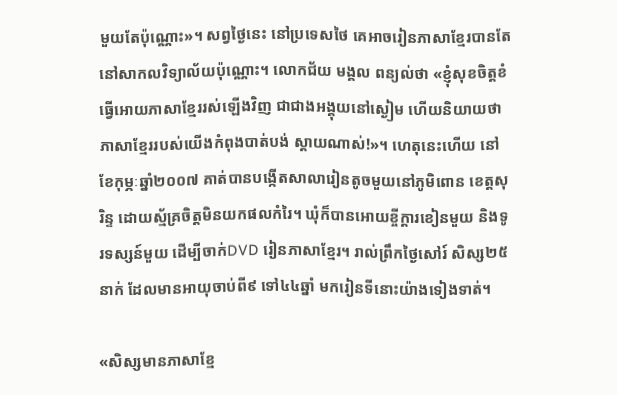មួយតែប៉ុណ្ណោះ»។ សព្វថ្ងៃនេះ នៅប្រទេសថៃ គេអាចរៀនភាសាខ្មែរបានតែនៅសាកលវិទ្យាល័យប៉ុណ្ណោះ។ លោកជ័យ មង្គល ពន្យល់ថា «ខ្ញុំសុខចិត្តខំធ្វើអោយភាសាខ្មែររស់ឡើងវិញ ជាជាងអង្គុយនៅស្ងៀម ហើយនិយាយថាភាសាខ្មែររបស់យើងកំពុងបាត់បង់ ស្តាយណាស់!»។ ហេតុនេះហើយ នៅខែកុម្ភៈឆ្នាំ២០០៧ គាត់បានបង្កើតសាលារៀនតូចមួយនៅភូមិពោន ខេត្តសុរិន្ទ ដោយស្ម័គ្រចិត្តមិនយកផលកំរៃ។ ឃុំក៏បានអោយខ្ចីក្តារខៀនមួយ និងទូរទស្សន៍មួយ ដើម្បីចាក់DVD រៀនភាសាខ្មែរ។ រាល់ព្រឹកថ្ងៃសៅរ៍ សិស្ស២៥នាក់ ដែលមានអាយុចាប់ពី៩ ទៅ៤៤ឆ្នាំ មករៀនទីនោះយ៉ាងទៀងទាត់។

«សិស្សមានភាសាខ្មែ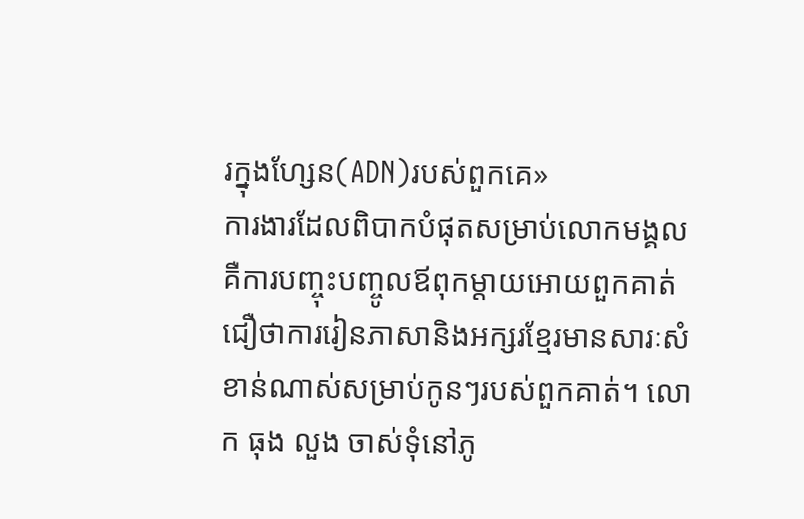រក្នុងហ្សែន(ADN)របស់ពួកគេ»
ការងារដែលពិបាកបំផុតសម្រាប់លោកមង្គល គឺការបញ្ចុះបញ្ចូលឪពុកម្តាយអោយពួកគាត់ជឿថាការរៀនភាសានិងអក្សរខ្មែរមានសារៈសំខាន់ណាស់សម្រាប់កូនៗរបស់ពួកគាត់។ លោក ធុង លួង ចាស់ទុំនៅភូ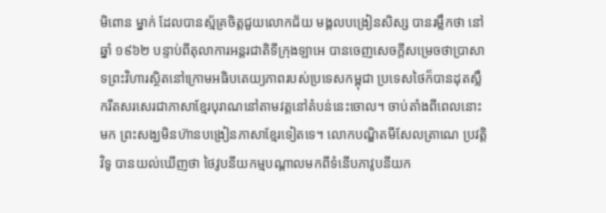មិពោន ម្នាក់ ដែលបានស្ម័គ្រចិត្តជួយលោកជ័យ មង្គលបង្រៀនសិស្ស បានរម្លឹកថា នៅឆ្នាំ ១៩៦២ បន្ទាប់ពីតុលាការអន្តរជាតិទីក្រុងឡាអេ បានចេញសេចក្តីសម្រេចថាប្រាសាទព្រះវិហារស្ថិតនៅក្រោមអធិបតេយ្យភាពរបស់ប្រទេសកម្ពុជា ប្រទេសថៃក៏បានដុតស្លឹករឹតសរសេរជាភាសាខ្មែរបុរាណនៅតាមវត្តនៅតំបន់នេះចោល។ ចាប់តាំងពីពេលនោះមក ព្រះសង្ឃមិនហ៊ានបង្រៀនភាសាខ្មែរទៀតទេ។ លោកបណ្ឌិតមីសែលត្រាណេ ប្រវត្តិវិទូ បានយល់ឃើញថា ថៃវូបនីយកម្មបណ្តាលមកពីទំនើបភាវូបនីយក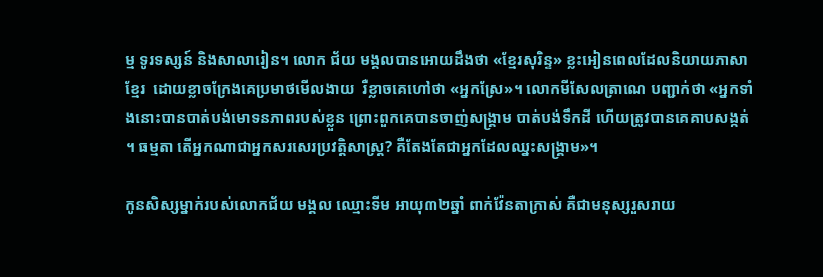ម្ម ទូរទស្សន៍ និងសាលារៀន។ លោក ជ័យ មង្គលបានអោយដឹងថា «ខ្មែរសុរិន្ទ» ខ្លះអៀនពេលដែលនិយាយភាសាខ្មែរ  ដោយខ្លាចក្រែងគេប្រមាថមើលងាយ  រឺខ្លាចគេហៅថា «អ្នកស្រែ»។ លោកមីសែលត្រាណេ បញ្ជាក់ថា «អ្នកទាំងនោះបានបាត់បង់មោទនភាពរបស់ខ្លួន ព្រោះពួកគេបានចាញ់សង្គ្រាម បាត់បង់ទឹកដី ហើយត្រូវបានគេគាបសង្កត់។ ធម្មតា តើអ្នកណាជាអ្នកសរសេរប្រវត្តិសាស្រ្ត? គឺតែងតែជាអ្នកដែលឈ្នះសង្រ្គាម»។

កូនសិស្សម្នាក់របស់លោកជ័យ មង្គល ឈ្មោះទីម អាយុ៣២ឆ្នាំ ពាក់វ៉ែនតាក្រាស់ គឺជាមនុស្សរួសរាយ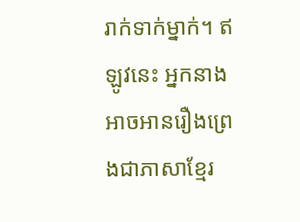រាក់ទាក់ម្នាក់។ ឥឡូវនេះ អ្នកនាងអាចអានរឿងព្រេងជាភាសាខ្មែរ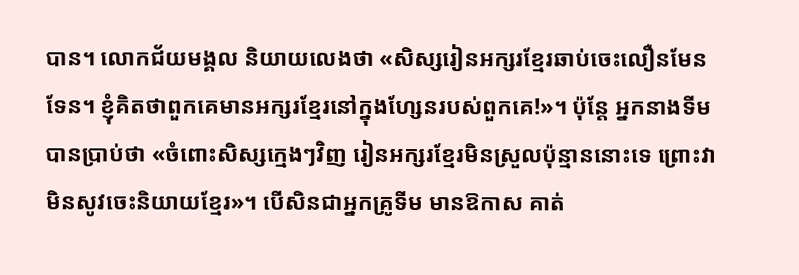បាន។ លោកជ័យមង្គល និយាយលេងថា «សិស្សរៀនអក្សរខ្មែរឆាប់ចេះលឿនមែនទែន។ ខ្ញុំគិតថាពួកគេមានអក្សរខ្មែរនៅក្នុងហ្សែនរបស់ពួកគេ!»។ ប៉ុន្តែ អ្នកនាងទីម បានប្រាប់ថា «ចំពោះសិស្សក្មេងៗវិញ រៀនអក្សរខ្មែរមិនស្រួលប៉ុន្មាននោះទេ ព្រោះវាមិនសូវចេះនិយាយខ្មែរ»។ បើសិនជាអ្នកគ្រូទីម មានឱកាស គាត់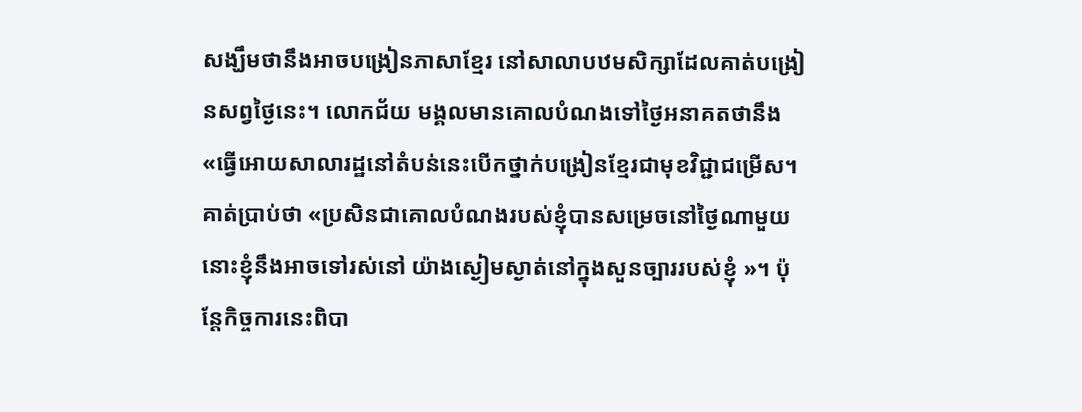សង្ឃឹមថានឹងអាចបង្រៀនភាសាខ្មែរ នៅសាលាបឋមសិក្សាដែលគាត់បង្រៀនសព្វថ្ងៃនេះ។ លោកជ័យ មង្គលមានគោលបំណងទៅថ្ងៃអនាគតថានឹង  «ធ្វើអោយសាលារដ្ឋនៅតំបន់នេះបើកថ្នាក់បង្រៀនខ្មែរជាមុខវិជ្ជាជម្រើស។ គាត់ប្រាប់ថា «ប្រសិនជាគោលបំណងរបស់ខ្ញុំបានសម្រេចនៅថ្ងៃណាមួយ នោះខ្ញុំនឹងអាចទៅរស់នៅ យ៉ាងស្ងៀមស្ងាត់នៅក្នុងសួនច្បាររបស់ខ្ញុំ »។ ប៉ុន្តែកិច្ចការនេះពិបា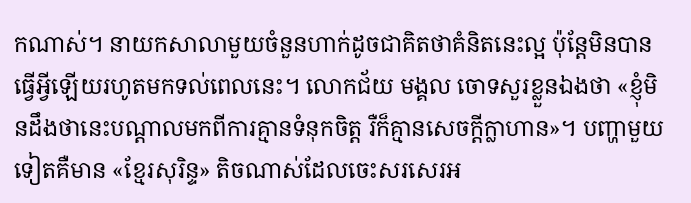កណាស់។ នាយកសាលាមួយចំនួនហាក់ដូចជាគិតថាគំនិតនេះល្អ ប៉ុន្តែមិនបានធ្វើអ្វីឡើយរហូតមកទល់ពេលនេះ។ លោកជ័យ មង្គល ចោទសួរខ្លួនឯងថា «ខ្ញុំមិនដឹងថានេះបណ្តាលមកពីការគ្មានទំនុកចិត្ត រឺក៏គ្មានសេចក្តីក្លាហាន»។ បញ្ហាមួយទៀតគឺមាន «ខ្មែរសុរិន្ទ» តិចណាស់ដែលចេះសរសេរអ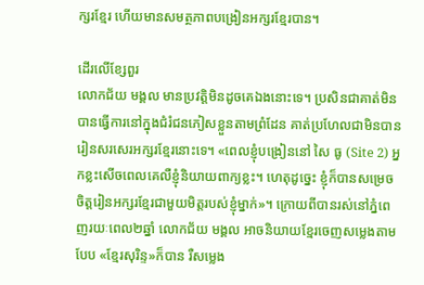ក្សរខ្មែរ ហើយមានសមត្ថភាពបង្រៀនអក្សរខ្មែរបាន។

ដើរលើខ្សែពួរ
លោកជ័យ មង្គល មានប្រវត្តិមិនដូចគេឯងនោះទេ។ ប្រសិនជាគាត់មិនបានធ្វើការនៅក្នុងជំរំជនភៀសខ្លួនតាមព្រំដែន គាត់ប្រហែលជាមិនបានរៀនសរសេរអក្សរខ្មែរនោះទេ។ «ពេលខ្ញុំបង្រៀននៅ សៃ ធូ (Site 2) អ្នកខ្លះសើចពេលគេលឺខ្ញុំនិយាយពាក្យខ្លះ។ ហេតុដូច្នេះ ខ្ញុំក៏បានសម្រេចចិត្តរៀនអក្សរខ្មែរជាមួយមិត្តរបស់ខ្ញុំម្នាក់»។ ក្រោយពីបានរស់នៅភ្នំពេញរយៈពេល២ឆ្នាំ លោកជ័យ មង្គល អាចនិយាយខ្មែរចេញសម្លេងតាមបែប «ខ្មែរសុរិន្ទ»ក៏បាន រឺសម្លេង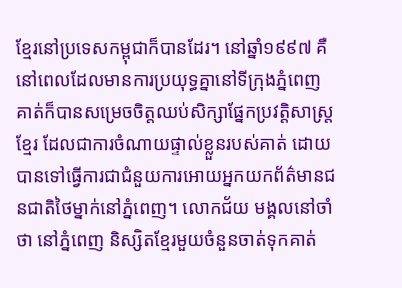ខ្មែរនៅប្រទេសកម្ពុជាក៏បានដែរ។ នៅឆ្នាំ១៩៩៧ គឺនៅពេលដែលមានការប្រយុទ្ធគ្នានៅទីក្រុងភ្នំពេញ គាត់ក៏បានសម្រេចចិត្តឈប់សិក្សាផ្នែកប្រវត្តិសាស្រ្តខ្មែរ ដែលជាការចំណាយផ្ទាល់ខ្លួនរបស់គាត់ ដោយបានទៅធ្វើការជាជំនួយការអោយអ្នកយកព័ត៌មានជនជាតិថៃម្នាក់នៅភ្នំពេញ។ លោកជ័យ មង្គលនៅចាំថា នៅភ្នំពេញ និស្សិតខ្មែរមួយចំនួនចាត់ទុកគាត់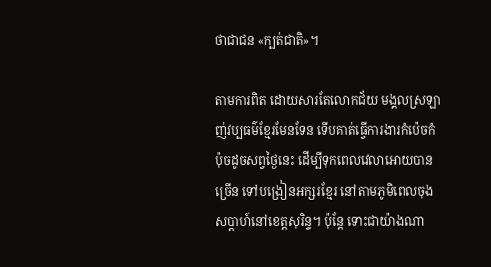ថាជាជន «ក្បត់ជាតិ»។

តាមការពិត ដោយសារតែលោកជ័យ មង្គលស្រឡាញ់វប្បធម៌ខ្មែរមែនទែន ទើបគាត់ធ្វើការងារកំប៉េចកំប៉ុចដូចសព្វថ្ងៃនេះ ដើម្បីទុកពេលវេលាអោយបានច្រើន ទៅបង្រៀនអក្សរខ្មែរ នៅតាមភូមិពេលចុងសប្តាហ៍នៅខេត្តសុរិន្ទ។ ប៉ុន្តែ ទោះជាយ៉ាងណា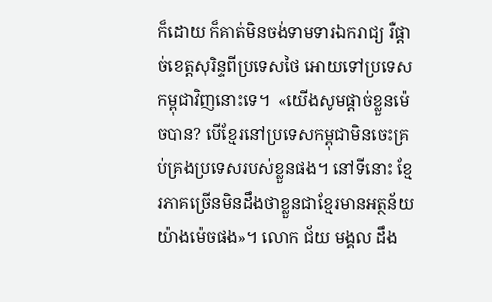ក៏ដោយ ក៏គាត់មិនចង់ទាមទារឯករាជ្យ រឺផ្តាច់ខេត្តសុរិន្ទពីប្រទេសថៃ អោយទៅប្រទេសកម្ពុជាវិញនោះទេ។  «យើងសូមផ្តាច់ខ្លួនម៉េចបាន? បើខ្មែរនៅប្រទេសកម្ពុជាមិនចេះគ្រប់គ្រងប្រទេសរបស់ខ្លួនផង។ នៅទីនោះ ខ្មែរភាគច្រើនមិនដឹងថាខ្លួនជាខ្មែរមានអត្ថន័យយ៉ាងម៉េចផង»។ លោក ជ័យ មង្គល ដឹង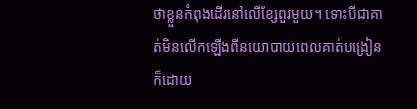ថាខ្លួនកំពុងដើរនៅលើខ្សែពួរមួយ។ ទោះបីជាគាត់មិនលើកឡើងពីនយោបាយពេលគាត់បង្រៀនក៏ដោយ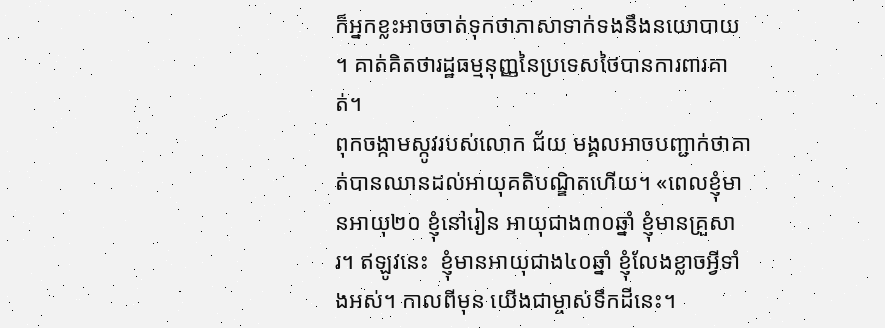ក៏អ្នកខ្លះអាចចាត់ទុកថាភាសាទាក់ទងនឹងនយោបាយ។ គាត់គិតថារដ្ឋធម្មនុញ្ញនៃប្រទេសថៃបានការពារគាត់។
ពុកចង្កាមស្កូវរបស់លោក ជ័យ មង្គលអាចបញ្ជាក់ថាគាត់បានឈានដល់អាយុគតិបណ្ឌិតហើយ។ «ពេលខ្ញុំមានអាយុ២០ ខ្ញុំនៅរៀន អាយុជាង៣០ឆ្នាំ ខ្ញុំមានគ្រួសារ។ ឥឡូវនេះ  ខ្ញុំមានអាយុជាង៤០ឆ្នាំ ខ្ញុំលែងខ្លាចអ្វីទាំងអស់។ កាលពីមុន យើងជាម្ចាស់ទឹកដីនេះ។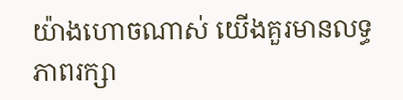យ៉ាងហោចណាស់ យើងគួរមានលទ្ធភាពរក្សា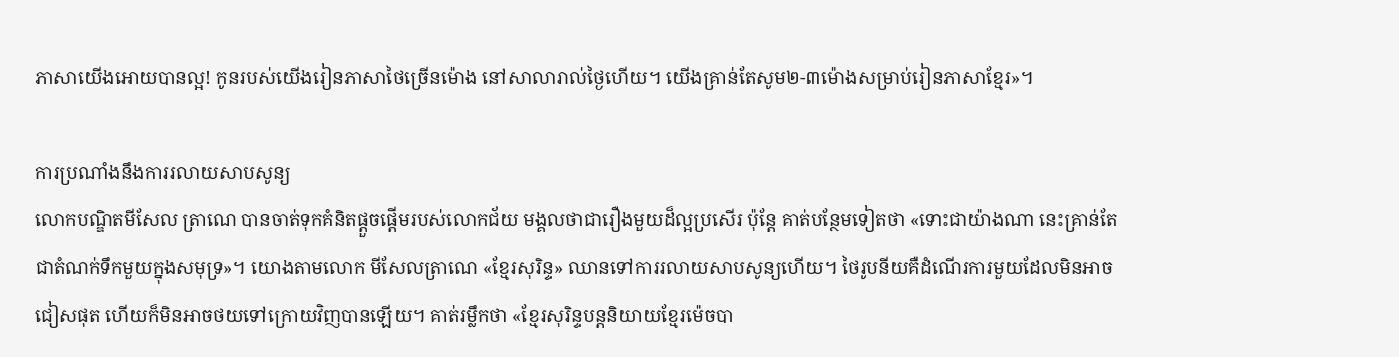ភាសាយើងអោយបានល្អ! កូនរបស់យើងរៀនភាសាថៃច្រើនម៉ោង នៅសាលារាល់ថ្ងៃហើយ។ យើងគ្រាន់តែសូម២-៣ម៉ោងសម្រាប់រៀនភាសាខ្មែរ»។

ការប្រណាំងនឹងការរលាយសាបសូន្យ
លោកបណ្ឌិតមីសែល ត្រាណេ បានចាត់ទុកគំនិតផ្តួចផ្តើមរបស់លោកជ័យ មង្គលថាជារឿងមួយដ៏ល្អប្រសើរ ប៉ុន្តែ គាត់បន្ថែមទៀតថា «ទោះជាយ៉ាងណា នេះគ្រាន់តែជាតំណក់ទឹកមួយក្នុងសមុទ្រ»។ យោងតាមលោក មីសែលត្រាណេ «ខ្មែរសុរិន្ទ» ឈានទៅការរលាយសាបសូន្យហើយ។ ថៃរូបនីយគឺដំណើរការមួយដែលមិនអាចជៀសផុត ហើយក៏មិនអាចថយទៅក្រោយវិញបានឡើយ។ គាត់រម្លឹកថា «ខ្មែរសុរិន្ទបន្តនិយាយខ្មែរម៉េចបា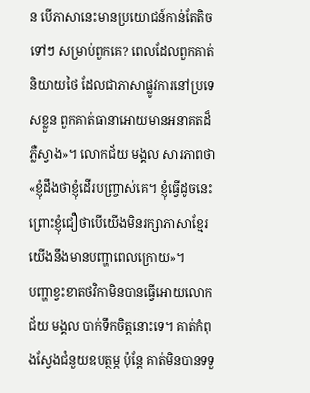ន បើភាសានេះមានប្រយោជន៍កាន់តែតិចទៅៗ សម្រាប់ពួកគេ? ពេលដែលពួកគាត់និយាយថៃ ដែលជាភាសាផ្លូវការនៅប្រទេសខ្លួន ពួកគាត់ធានាអោយមានអនាគតដ៏ភ្លឺស្វាង»។ លោកជ័យ មង្គល សារភាពថា «ខ្ញុំដឹងថាខ្ញុំដើរបញ្រ្ចាស់គេ។ ខ្ញុំធ្វើដូចនេះ ព្រោះខ្ញុំជឿថាបើយើងមិនរក្សាភាសាខ្មែរ យើងនឹងមានបញ្ហាពេលក្រោយ»។
បញ្ហាខ្វះខាតថវិកាមិនបានធ្វើអោយលោកជ័យ មង្គល បាក់ទឹកចិត្តនោះទេ។ គាត់កំពុងស្វែងជំនួយឧបត្ថម្ភ ប៉ុន្តែ គាត់មិនបានទទួ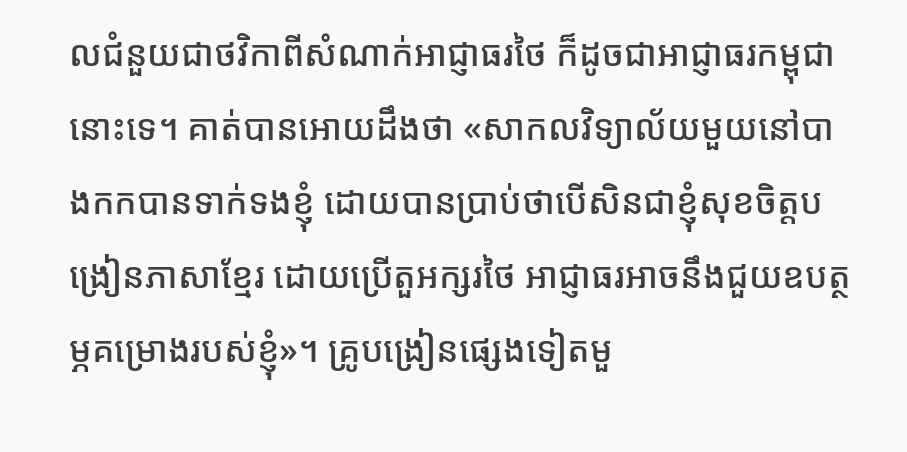លជំនួយជាថវិកាពីសំណាក់អាជ្ញាធរថៃ ក៏ដូចជាអាជ្ញាធរកម្ពុជានោះទេ។ គាត់បានអោយដឹងថា «សាកលវិទ្យាល័យមួយនៅបាងកកបានទាក់ទងខ្ញុំ ដោយបានប្រាប់ថាបើសិនជាខ្ញុំសុខចិត្តបង្រៀនភាសាខ្មែរ ដោយប្រើតួអក្សរថៃ អាជ្ញាធរអាចនឹងជួយឧបត្ថម្ភគម្រោងរបស់ខ្ញុំ»។ គ្រូបង្រៀនផ្សេងទៀតមួ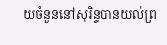យចំនួននៅសុរិន្ទបានយល់ព្រ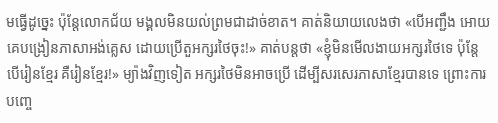មធ្វើដូច្នេះ ប៉ុន្តែលោកជ័យ មង្គលមិនយល់ព្រមជាដាច់ខាត។ គាត់និយាយលេងថា «បើអញ្ជឹង អោយគេបង្រៀនភាសាអង់គ្លេស ដោយប្រើតួអក្សរថៃចុះ!» គាត់បន្តថា «ខ្ញុំមិនមើលងាយអក្សរថៃទេ ប៉ុន្តែ បើរៀនខ្មែរ គឺរៀនខ្មែរ!» ម្យ៉ាងវិញទៀត អក្សរថៃមិនអាចប្រើ ដើម្បីសរសេរភាសាខ្មែរបានទេ ព្រោះការបញ្ចេ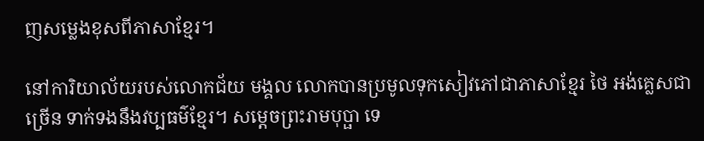ញសម្លេងខុសពីភាសាខ្មែរ។

នៅការិយាល័យរបស់លោកជ័យ មង្គល លោកបានប្រមូលទុកសៀវភៅជាភាសាខ្មែរ ថៃ អង់គ្លេសជាច្រើន ទាក់ទងនឹងវប្បធម៌ខ្មែរ។ សម្តេចព្រះរាមបុប្ផា ទេ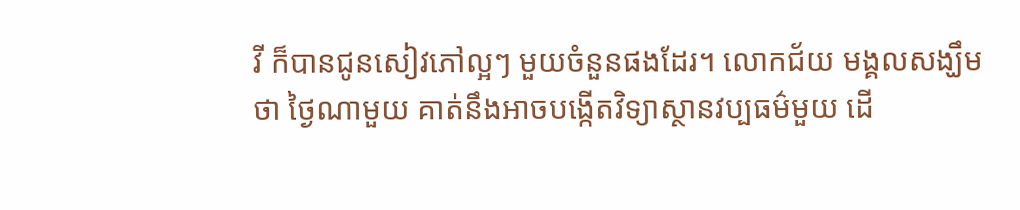វី ក៏បានជូនសៀវភៅល្អៗ មួយចំនួនផងដែរ។ លោកជ័យ មង្គលសង្ឃឹមថា ថ្ងៃណាមួយ គាត់នឹងអាចបង្កើតវិទ្យាស្ថានវប្បធម៌មួយ ដើ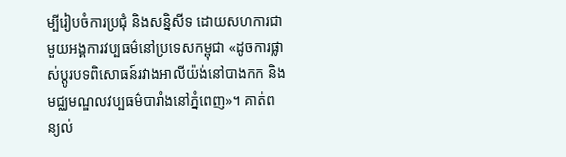ម្បីរៀបចំការប្រជុំ និងសន្និសីទ ដោយសហការជាមួយអង្គការវប្បធម៌នៅប្រទេសកម្ពុជា «ដូចការផ្លាស់ប្តូរបទពិសោធន៍រវាងអាលីយ៉ង់នៅបាងកក និងមជ្ឈមណ្ឌលវប្បធម៌បារាំងនៅភ្នំពេញ»។ គាត់ពន្យល់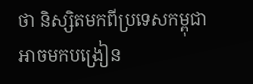ថា និស្សិតមកពីប្រទេសកម្ពុជាអាចមកបង្រៀន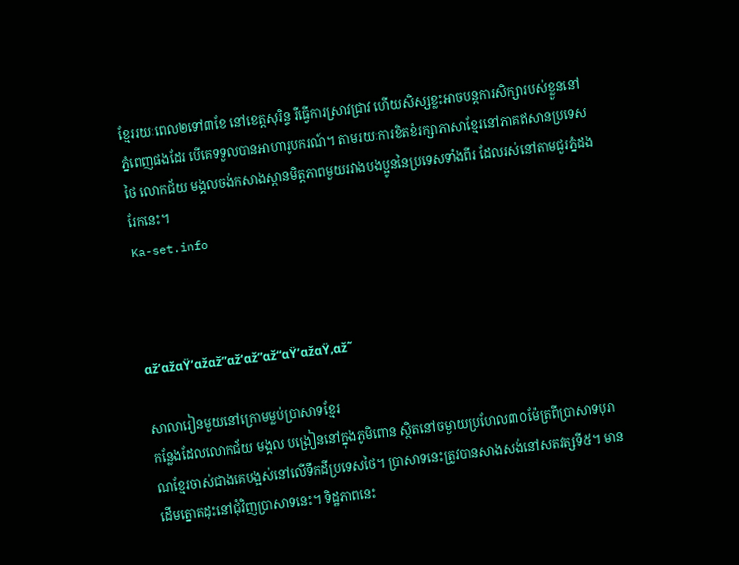ខ្មែររយៈពេល២ទៅ៣ខែ នៅខេត្តសុរិន្ទ រឺធ្វើការស្រាវជ្រាវ ហើយសិស្សខ្លះអាចបន្តការសិក្សារបស់ខ្លួននៅភ្នំពេញផងដែរ បើគេទទួលបានអាហារូបករណ៍។ តាមរយៈការខិតខំរក្សាភាសាខ្មែរនៅភាគឥសានប្រទេសថៃ លោកជ័យ មង្គលចង់កសាងស្ពានមិត្តភាពមួយរវាងបងប្អូននៃប្រទេសទាំងពីរ ដែលរស់នៅតាមជួរភ្នំដងរែកនេះ។
Ka-set.info



αž’αžαŸ’αžαž”αž‘αž”αž“αŸ’αžαŸ‚αž˜

សាលារៀនមួយនៅក្រោមម្លប់ប្រាសាទខ្មែរ
កន្លែងដែលលោកជ័យ មង្គល បង្រៀននៅក្នុងភូមិពោន ស្ថិតនៅចម្ងាយប្រហែល៣០ម៉ែត្រពីប្រាសាទបុរាណខ្មែរចាស់ជាងគេបង្អស់នៅលើទឹកដីប្រទេសថៃ។ ប្រាសាទនេះត្រូវបានសាងសង់នៅសតវត្សទី៥។ មានដើមត្នោតដុះនៅជុំវិញប្រាសាទនេះ។ ទិដ្ឋភាពនេះ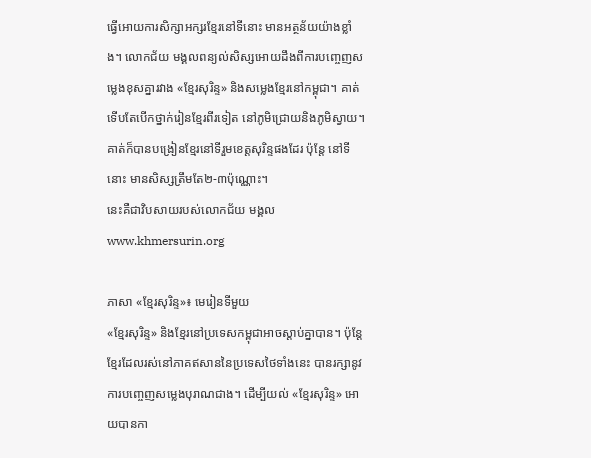ធ្វើអោយការសិក្សាអក្សរខ្មែរនៅទីនោះ មានអត្ថន័យយ៉ាងខ្លាំង។ លោកជ័យ មង្គលពន្យល់សិស្សអោយដឹងពីការបញ្ចេញសម្លេងខុសគ្នារវាង «ខ្មែរសុរិន្ទ» និងសម្លេងខ្មែរនៅកម្ពុជា។ គាត់ទើបតែបើកថ្នាក់រៀនខ្មែរពីរទៀត នៅភូមិជ្រោយនិងភូមិស្វាយ។ គាត់ក៏បានបង្រៀនខ្មែរនៅទីរួមខេត្តសុរិន្ទផងដែរ ប៉ុន្តែ នៅទីនោះ មានសិស្សត្រឹមតែ២-៣ប៉ុណ្ណោះ។
នេះគឺជាវិបសាយរបស់លោកជ័យ មង្គល www.khmersurin.org

ភាសា «ខ្មែរសុរិន្ទ»៖ មេរៀនទីមួយ
«ខ្មែរសុរិន្ទ» និងខ្មែរនៅប្រទេសកម្ពុជាអាចស្តាប់គ្នាបាន។ ប៉ុន្តែ ខ្មែរដែលរស់នៅភាគឥសាននៃប្រទេសថៃទាំងនេះ បានរក្សានូវការបញ្ចេញសម្លេងបុរាណជាង។ ដើម្បីយល់ «ខ្មែរសុរិន្ទ» អោយបានកា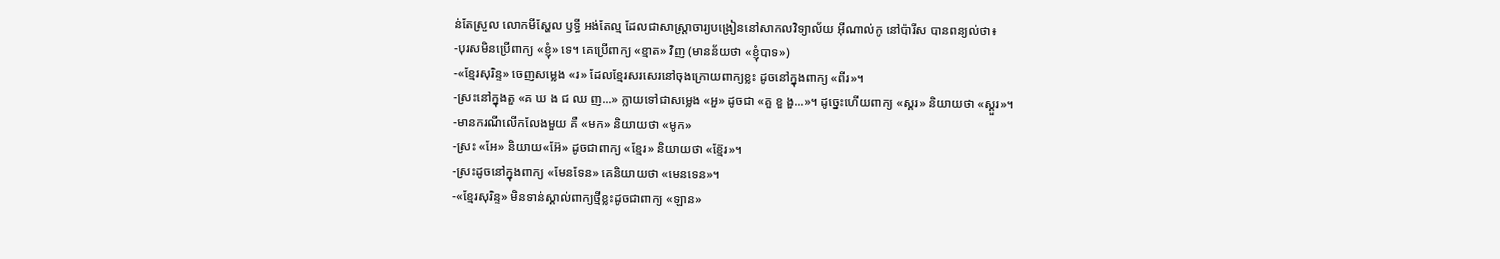ន់តែស្រួល លោកមីស្ហែល ឫទ្ធី អង់តែល្ម ដែលជាសាស្ត្រាចារ្យបង្រៀននៅសាកលវិទ្យាល័យ អ៊ីណាល់កូ នៅប៉ារីស បានពន្យល់ថា៖
-បុរសមិនប្រើពាក្យ «ខ្ញុំ» ទេ។ គេប្រើពាក្យ «ខ្មាត» វិញ (មានន័យថា «ខ្ញុំបាទ»)
-«ខ្មែរសុរិន្ទ» ចេញសម្លេង «រ» ដែលខ្មែរសរសេរនៅចុងក្រោយពាក្យខ្លះ ដូចនៅក្នុងពាក្យ «ពីរ»។
-ស្រះនៅក្នុងតួ «គ ឃ ង ជ ឈ ញ...» ក្លាយទៅជាសម្លេង «អួ» ដូចជា «គួ ខួ ងួ...»។ ដូច្នេះហើយពាក្យ «ស្គរ» និយាយថា «ស្គួរ»។
-មានករណីលើកលែងមួយ គឺ «មក» និយាយថា «មូក»
-ស្រះ «អែ» និយាយ«អ៊ែ» ដូចជាពាក្យ «ខ្មែរ» និយាយថា «ខ្ម៊ែរ»។
-ស្រះដូចនៅក្នុងពាក្យ «មែនទែន» គេនិយាយថា «មេនទេន»។
-«ខ្មែរសុរិន្ទ» មិនទាន់ស្គាល់ពាក្យថ្មីខ្លះដូចជាពាក្យ «ឡាន»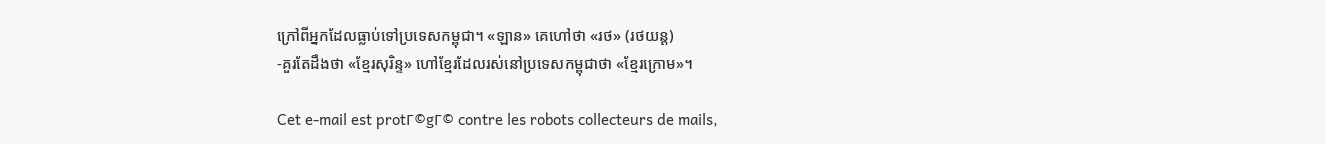ក្រៅពីអ្នកដែលធ្លាប់ទៅប្រទេសកម្ពុជា។ «ឡាន» គេហៅថា «រថ» (រថយន្ត)
-គួរតែដឹងថា «ខ្មែរសុរិន្ទ» ហៅខ្មែរដែលរស់នៅប្រទេសកម្ពុជាថា «ខ្មែរក្រោម»។

Cet e-mail est protΓ©gΓ© contre les robots collecteurs de mails,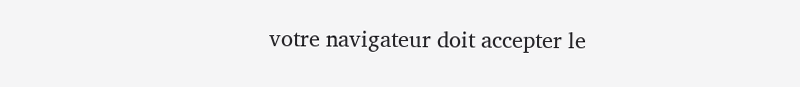votre navigateur doit accepter le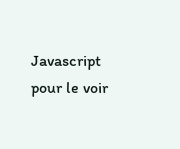Javascript pour le voir